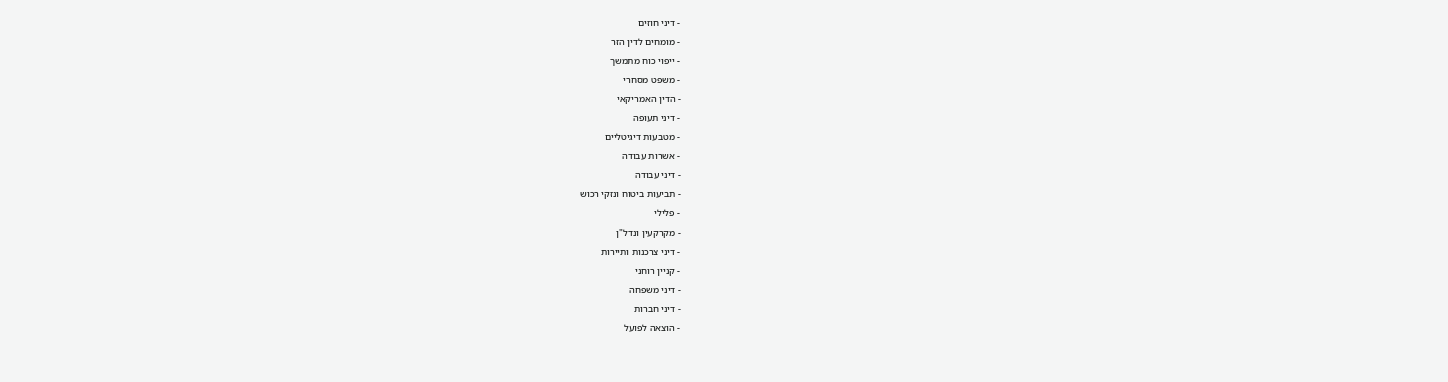- דיני חוזים
- מומחים לדין הזר
- ייפוי כוח מתמשך
- משפט מסחרי
- הדין האמריקאי
- דיני תעופה
- מטבעות דיגיטליים
- אשרות עבודה
- דיני עבודה
- תביעות ביטוח ונזקי רכוש
- פלילי
- מקרקעין ונדל"ן
- דיני צרכנות ותיירות
- קניין רוחני
- דיני משפחה
- דיני חברות
- הוצאה לפועל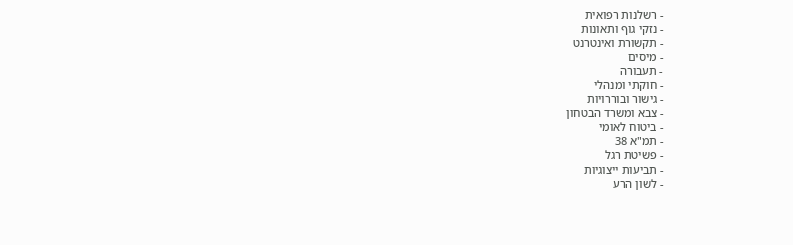- רשלנות רפואית
- נזקי גוף ותאונות
- תקשורת ואינטרנט
- מיסים
- תעבורה
- חוקתי ומנהלי
- גישור ובוררויות
- צבא ומשרד הבטחון
- ביטוח לאומי
- תמ"א 38
- פשיטת רגל
- תביעות ייצוגיות
- לשון הרע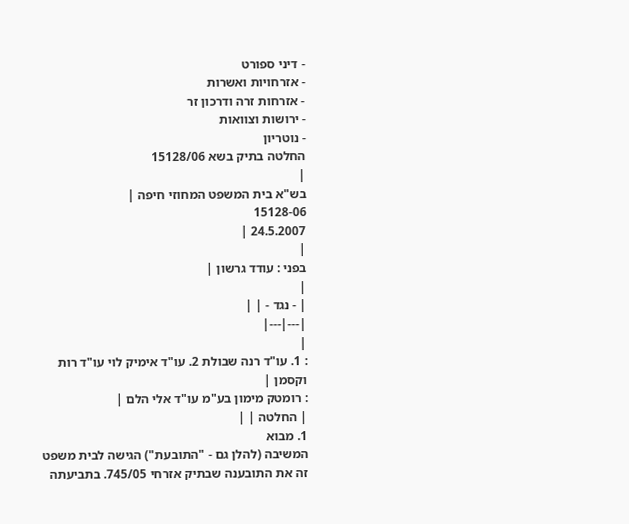- דיני ספורט
- אזרחויות ואשרות
- אזרחות זרה ודרכון זר
- ירושות וצוואות
- נוטריון
החלטה בתיק בשא 15128/06
|
בש"א בית המשפט המחוזי חיפה |
15128-06
24.5.2007 |
|
בפני : עודד גרשון |
|
| - נגד - | |
|---|---|
|
: 1. עו"ד רנה שבולת 2. עו"ד אימיק לוי עו"ד רות וקסמן |
: רומטק מימון בע"מ עו"ד אלי הלם |
| החלטה | |
1. מבוא
המשיבה (להלן גם - "התובעת") הגישה לבית משפט זה את התובענה שבתיק אזרחי 745/05. בתביעתה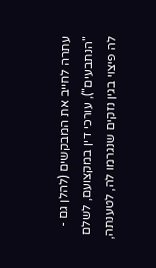עתרה לחייב את המבקשים (להלן גם - "הנתבעים"), עורכי דין במקצועם, לשלם לה פיצוי בגין נזקים שנגרמו לה, לטענתה,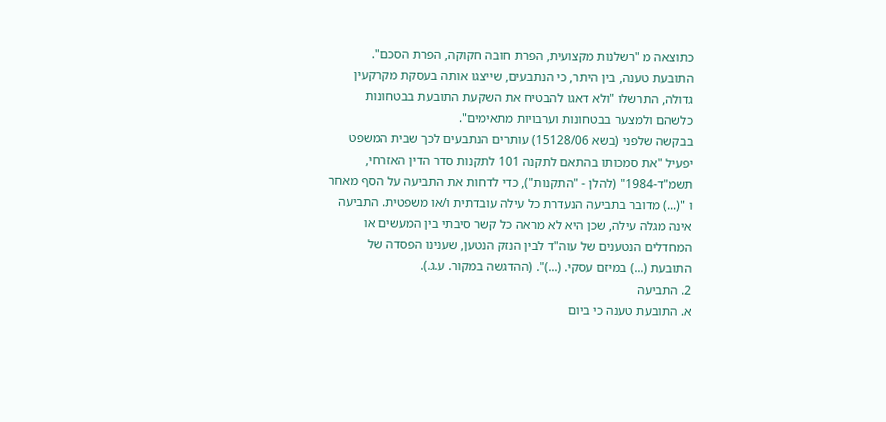כתוצאה מ "רשלנות מקצועית, הפרת חובה חקוקה, הפרת הסכם". התובעת טענה, בין היתר, כי הנתבעים, שייצגו אותה בעסקת מקרקעין גדולה, התרשלו "ולא דאגו להבטיח את השקעת התובעת בבטחונות כלשהם ולמצער בבטחונות וערבויות מתאימים".
בבקשה שלפני (בשא 15128/06) עותרים הנתבעים לכך שבית המשפט יפעיל "את סמכותו בהתאם לתקנה 101 לתקנות סדר הדין האזרחי, תשמ"ד-1984" (להלן - "התקנות"), כדי לדחות את התביעה על הסף מאחר ו "(...) מדובר בתביעה הנעדרת כל עילה עובדתית ו/או משפטית. התביעה אינה מגלה עילה, שכן היא לא מראה כל קשר סיבתי בין המעשים או המחדלים הנטענים של עוה"ד לבין הנזק הנטען, שענינו הפסדה של התובעת (...) במיזם עסקי. (...)". (ההדגשה במקור. ע.ג.).
2. התביעה
א. התובעת טענה כי ביום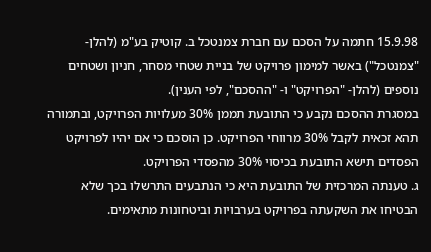15.9.98 חתמה על הסכם עם חברת צמנטכל ב. קוטיק בע"מ (להלן- "צמנטכל") באשר למימון פרויקט של בניית שטחי מסחר, חניון ושטחים נוספים (להלן- "הפרויקט" ו- "ההסכם", לפי הענין).
במסגרת ההסכם נקבע כי התובעת תממן 30% מעלויות הפרויקט, ובתמורה תהא זכאית לקבל 30% מרווחי הפרויקט. כן הוסכם כי אם יהיו לפרויקט הפסדים תישא התובעת בכיסוי 30% מהפסדי הפרויקט.
ג. טענתה המרכזית של התובעת היא כי הנתבעים התרשלו בכך שלא הבטיחו את השקעתה בפרויקט בערבויות וביטחונות מתאימים.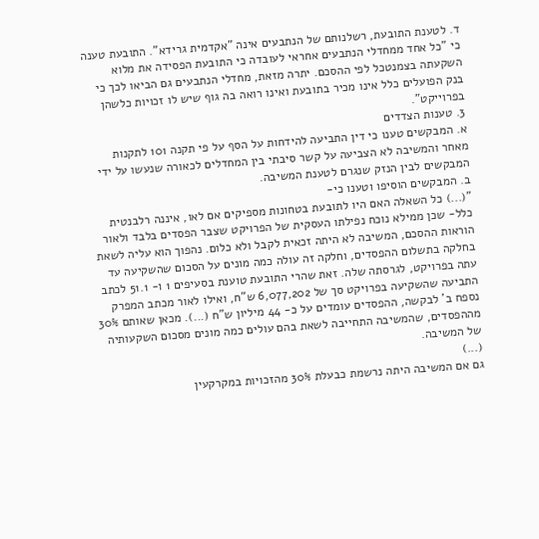ד. לטענת התובעת, רשלנותם של הנתבעים אינה "אקדמית גרידא". התובעת טענה כי "כל אחד ממחדלי הנתבעים אחראי לעובדה כי התובעת הפסידה את מלוא השקעתה בצמנטכל לפי ההסכם. יתרה מזאת, מחדלי הנתבעים גם הביאו לכך כי בנק הפועלים כלל אינו מכיר בתובעת ואינו רואה בה גוף שיש לו זכויות כלשהן בפרוייקט".
3. טענות הצדדים
א. המבקשים טענו כי דין התביעה להידחות על הסף על פי תקנה 101 לתקנות מאחר והמשיבה לא הצביעה על קשר סיבתי בין המחדלים לכאורה שנעשו על ידי המבקשים לבין הנזק שנגרם לטענת המשיבה.
ב. המבקשים הוסיפו וטענו כי-
"(...) כל השאלה האם היו לתובעת בטחונות מספיקים אם לאו, איננה רלבנטית כלל- שכן ממילא נוכח נפילתו העסקית של הפרויקט שצבר הפסדים בלבד ולאור הוראות ההסכם, המשיבה לא היתה זכאית לקבל ולא כלום. נהפוך הוא עליה לשאת בחלקה בתשלום ההפסדים, וחלקה זה עולה כמה מונים על הסכום שהשקיעה עד עתה בפרויקט, לגרסתה שלה. זאת שהרי התובעת טוענת בסעיפים 1 ו- 51.1 לכתב התביעה שהשקיעה בפרויקט סך של 6,077,202 ש"ח, ואילו לאור מכתב המפרק נספח ב' לבקשה, ההפסדים עומדים על כ- 44 מיליון ש"ח (...). מכאן שאותם 30% מההפסדים, שהמשיבה התחייבה לשאת בהם עולים כמה מונים מסכום השקעותיה של המשיבה.
(...)
גם אם המשיבה היתה נרשמת כבעלת 30% מהזכויות במקרקעין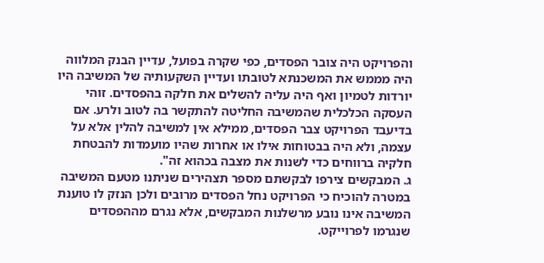והפרויקט היה צובר הפסדים, כפי שקרה בפועל, עדיין הבנק המלווה היה מממש את המשכנתא לטובתו ועדיין השקעותיה של המשיבה היו יורדות לטמיון ואף היה עליה להשלים את חלקה בהפסדים. זוהי העסקה הכלכלית שהמשיבה החליטה להתקשר בה לטוב ולרע. אם בדיעבד הפרויקט צבר הפסדים, ממילא אין למשיבה להלין אלא על עצמה, ולא היה בבטוחות אילו או אחרות שהיו מועמדות להבטחת חלקיה ברווחים כדי לשנות את מצבה בכהוא זה".
ג. המבקשים צירפו לבקשתם מספר תצהירים שניתנו מטעם המשיבה במטרה להוכיח כי הפרויקט נחל הפסדים מרובים ולכן הנזק לו טוענת המשיבה אינו נובע מרשלנות המבקשים, אלא נגרם מההפסדים שנגרמו לפרוייקט.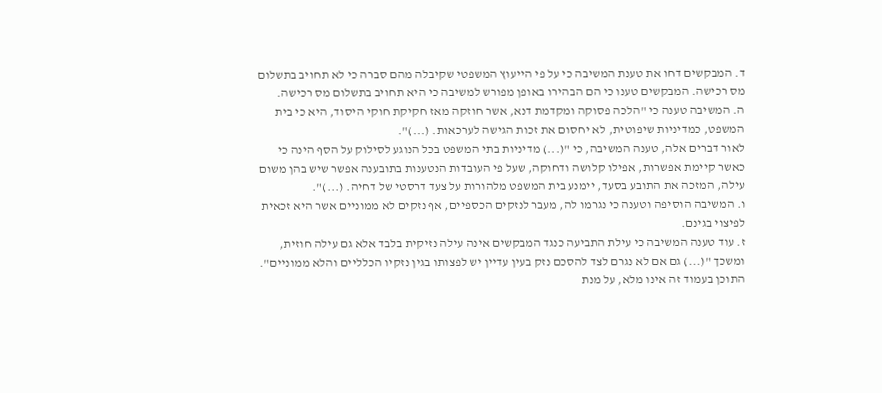ד. המבקשים דחו את טענת המשיבה כי על פי הייעוץ המשפטי שקיבלה מהם סברה כי לא תחויב בתשלום מס רכישה. המבקשים טענו כי הם הבהירו באופן מפורש למשיבה כי היא תחויב בתשלום מס רכישה.
ה. המשיבה טענה כי "הלכה פסוקה ומקדמת דנא, אשר חוזקה מאז חקיקת חוקי היסוד, היא כי בית המשפט, כמדיניות שיפוטית, לא יחסום את זכות הגישה לערכאות. (...)".
לאור דברים אלה, טענה המשיבה, כי "(...) מדיניות בתי המשפט בכל הנוגע לסילוק על הסף הינה כי כאשר קיימת אפשרות, אפילו קלושה ודחוקה, שעל פי העובדות הנטענות בתובענה אפשר שיש בהן משום עילה, המזכה את התובע בסעד, יימנע בית המשפט מלהורות על צעד דרסטי של דחיה. (...)".
ו. המשיבה הוסיפה וטענה כי נגרמו לה, מעבר לנזקים הכספיים, אף נזקים לא ממוניים אשר היא זכאית לפיצוי בגינם.
ז. עוד טענה המשיבה כי עילת התביעה כנגד המבקשים אינה עילה נזיקית בלבד אלא גם עילה חוזית, ומשכך "(...) גם אם לא נגרם לצד להסכם נזק בעין עדיין יש לפצותו בגין נזקיו הכלליים והלא ממוניים".
התוכן בעמוד זה אינו מלא, על מנת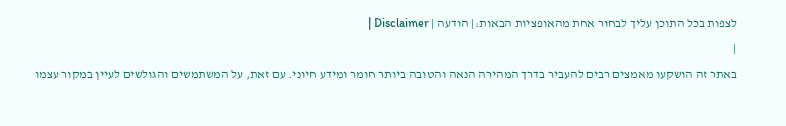לצפות בכל התוכן עליך לבחור אחת מהאופציות הבאות:| הודעה | Disclaimer |
|
באתר זה הושקעו מאמצים רבים להעביר בדרך המהירה הנאה והטובה ביותר חומר ומידע חיוני. עם זאת, על המשתמשים והגולשים לעיין במקור עצמו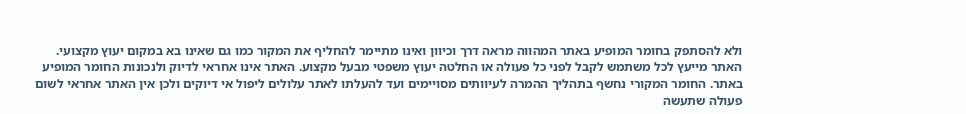ולא להסתפק בחומר המופיע באתר המהווה מראה דרך וכיוון ואינו מתיימר להחליף את המקור כמו גם שאינו בא במקום יעוץ מקצועי. האתר מייעץ לכל משתמש לקבל לפני כל פעולה או החלטה יעוץ משפטי מבעל מקצוע. האתר אינו אחראי לדיוק ולנכונות החומר המופיע באתר. החומר המקורי נחשף בתהליך ההמרה לעיוותים מסויימים ועד להעלתו לאתר עלולים ליפול אי דיוקים ולכן אין האתר אחראי לשום פעולה שתעשה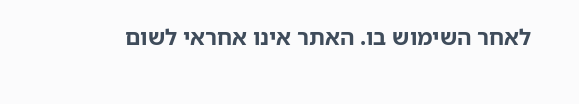לאחר השימוש בו. האתר אינו אחראי לשום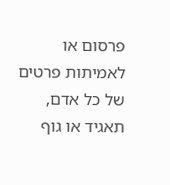פרסום או לאמיתות פרטים של כל אדם, תאגיד או גוף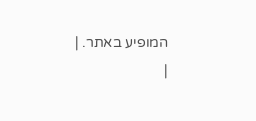המופיע באתר. |
|